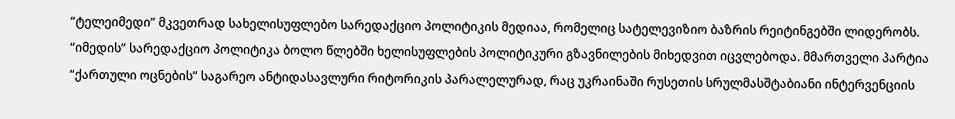“ტელეიმედი” მკვეთრად სახელისუფლებო სარედაქციო პოლიტიკის მედიაა, რომელიც სატელევიზიო ბაზრის რეიტინგებში ლიდერობს. “იმედის” სარედაქციო პოლიტიკა ბოლო წლებში ხელისუფლების პოლიტიკური გზავნილების მიხედვით იცვლებოდა. მმართველი პარტია “ქართული ოცნების” საგარეო ანტიდასავლური რიტორიკის პარალელურად, რაც უკრაინაში რუსეთის სრულმასშტაბიანი ინტერვენციის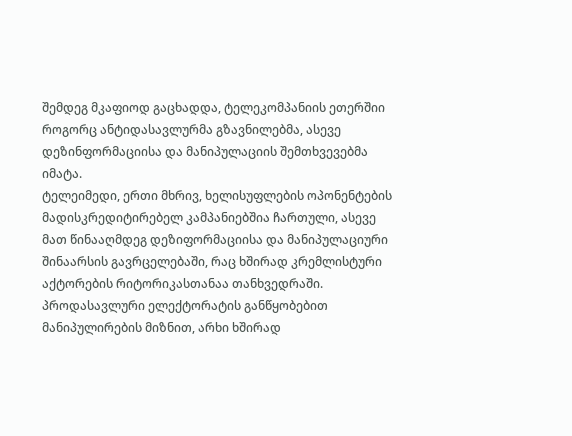შემდეგ მკაფიოდ გაცხადდა, ტელეკომპანიის ეთერშიი როგორც ანტიდასავლურმა გზავნილებმა, ასევე დეზინფორმაციისა და მანიპულაციის შემთხვევებმა იმატა.
ტელეიმედი, ერთი მხრივ, ხელისუფლების ოპონენტების მადისკრედიტირებელ კამპანიებშია ჩართული, ასევე მათ წინააღმდეგ დეზიფორმაციისა და მანიპულაციური შინაარსის გავრცელებაში, რაც ხშირად კრემლისტური აქტორების რიტორიკასთანაა თანხვედრაში. პროდასავლური ელექტორატის განწყობებით მანიპულირების მიზნით, არხი ხშირად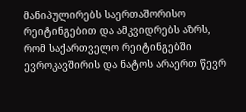მანიპულირებს საერთაშორისო რეიტინგებით და ამკვიდრებს აზრს, რომ საქართველო რეიტინგებში ევროკავშირის და ნატოს არაერთ წევრ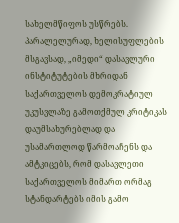სახელმწიფოს უსწრებს. პარალელურად, ხელისუფლების მსგავსად, „იმედი“ დასავლური ინსტიტუტების მხრიდან საქართველოს დემოკრატიულ უკუსვლაზე გამოთქმულ კრიტიკას დაუმსახურებლად და უსამართლოდ წარმოაჩენს და ამტკიცებს, რომ დასავლეთი საქართველოს მიმართ ორმაგ სტანდარტებს იმის გამო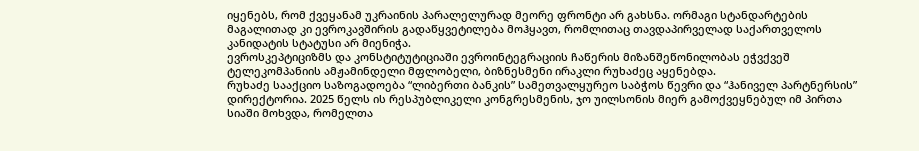იყენებს, რომ ქვეყანამ უკრაინის პარალელურად მეორე ფრონტი არ გახსნა. ორმაგი სტანდარტების მაგალითად კი ევროკავშირის გადაწყვეტილება მოჰყავთ, რომლითაც თავდაპირველად საქართველოს კანიდატის სტატუსი არ მიენიჭა.
ევროსკეპტიციზმს და კონსტიტუტიციაში ევროინტეგრაციის ჩაწერის მიზანშეწონილობას ეჭვქვეშ ტელეკომპანიის ამჟამინდელი მფლობელი, ბიზნესმენი ირაკლი რუხაძეც აყენებდა.
რუხაძე სააქციო საზოგადოება “ლიბერთი ბანკის” სამეთვალყურეო საბჭოს წევრი და “ჰანიველ პარტნერსის” დირექტორია. 2025 წელს ის რესპუბლიკელი კონგრესმენის, ჯო უილსონის მიერ გამოქვეყნებულ იმ პირთა სიაში მოხვდა, რომელთა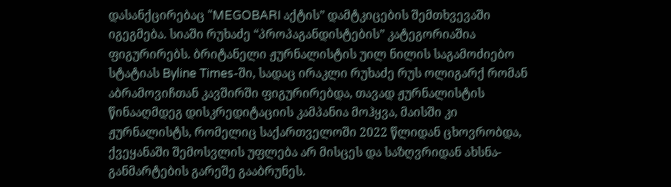დასანქცირებაც “MEGOBARI აქტის” დამტკიცების შემთხვევაში იგეგმება. სიაში რუხაძე “პროპაგანდისტების” კატეგორიაშია ფიგურირებს. ბრიტანელი ჟურნალისტის უილ ნილის საგამოძიებო სტატიას Byline Times-ში, სადაც ირაკლი რუხაძე რუს ოლიგარქ რომან აბრამოვიჩთან კავშირში ფიგურირებდა, თავად ჟურნალისტის წინააღმდეგ დისკრედიტაციის კამპანია მოჰყვა, მაისში კი ჟურნალისტს, რომელიც საქართველოში 2022 წლიდან ცხოვრობდა, ქვეყანაში შემოსვლის უფლება არ მისცეს და საზღვრიდან ახსნა-განმარტების გარეშე გააბრუნეს.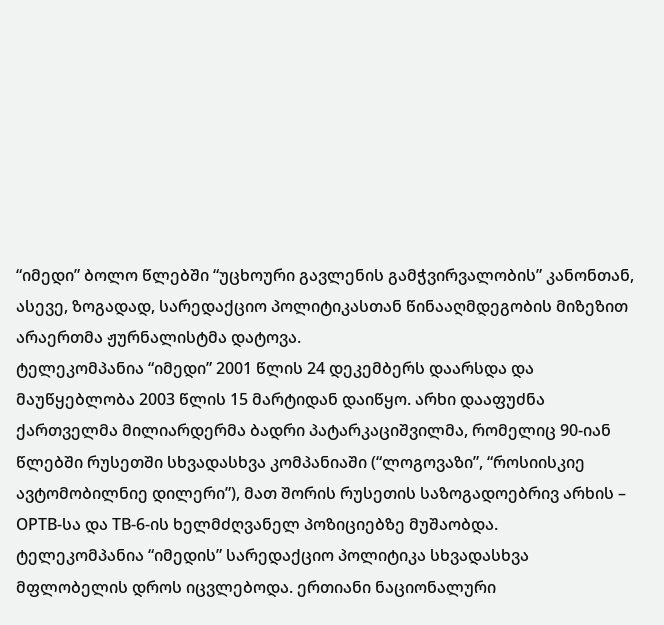“იმედი” ბოლო წლებში “უცხოური გავლენის გამჭვირვალობის” კანონთან, ასევე, ზოგადად, სარედაქციო პოლიტიკასთან წინააღმდეგობის მიზეზით არაერთმა ჟურნალისტმა დატოვა.
ტელეკომპანია “იმედი” 2001 წლის 24 დეკემბერს დაარსდა და მაუწყებლობა 2003 წლის 15 მარტიდან დაიწყო. არხი დააფუძნა ქართველმა მილიარდერმა ბადრი პატარკაციშვილმა, რომელიც 90-იან წლებში რუსეთში სხვადასხვა კომპანიაში (“ლოგოვაზი”, “როსიისკიე ავტომობილნიე დილერი”), მათ შორის რუსეთის საზოგადოებრივ არხის – ОРТВ-სა და ТВ-6-ის ხელმძღვანელ პოზიციებზე მუშაობდა.
ტელეკომპანია “იმედის” სარედაქციო პოლიტიკა სხვადასხვა მფლობელის დროს იცვლებოდა. ერთიანი ნაციონალური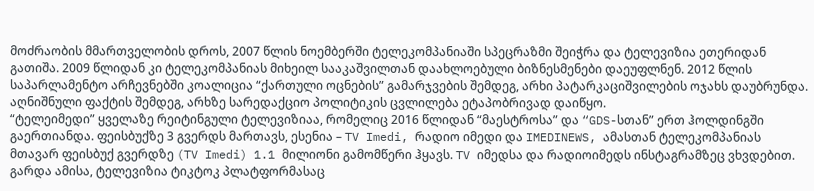მოძრაობის მმართველობის დროს, 2007 წლის ნოემბერში ტელეკომპანიაში სპეცრაზმი შეიჭრა და ტელევიზია ეთერიდან გათიშა. 2009 წლიდან კი ტელეკომპანიას მიხეილ სააკაშვილთან დაახლოებული ბიზნესმენები დაეუფლნენ. 2012 წლის საპარლამენტო არჩევნებში კოალიცია “ქართული ოცნების” გამარჯვების შემდეგ, არხი პატარკაციშვილების ოჯახს დაუბრუნდა. აღნიშნული ფაქტის შემდეგ, არხზე სარედაქციო პოლიტიკის ცვლილება ეტაპობრივად დაიწყო.
“ტელეიმედი” ყველაზე რეიტინგული ტელევიზიაა, რომელიც 2016 წლიდან “მაესტროსა” და “GDS-სთან” ერთ ჰოლდინგში გაერთიანდა. ფეისბუქზე 3 გვერდს მართავს, ესენია – TV Imedi, რადიო იმედი და IMEDINEWS, ამასთან ტელეკომპანიას მთავარ ფეისბუქ გვერდზე (TV Imedi) 1.1 მილიონი გამომწერი ჰყავს. TV იმედსა და რადიოიმედს ინსტაგრამზეც ვხვდებით. გარდა ამისა, ტელევიზია ტიკტოკ პლატფორმასაც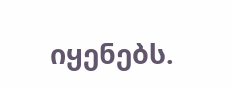იყენებს.